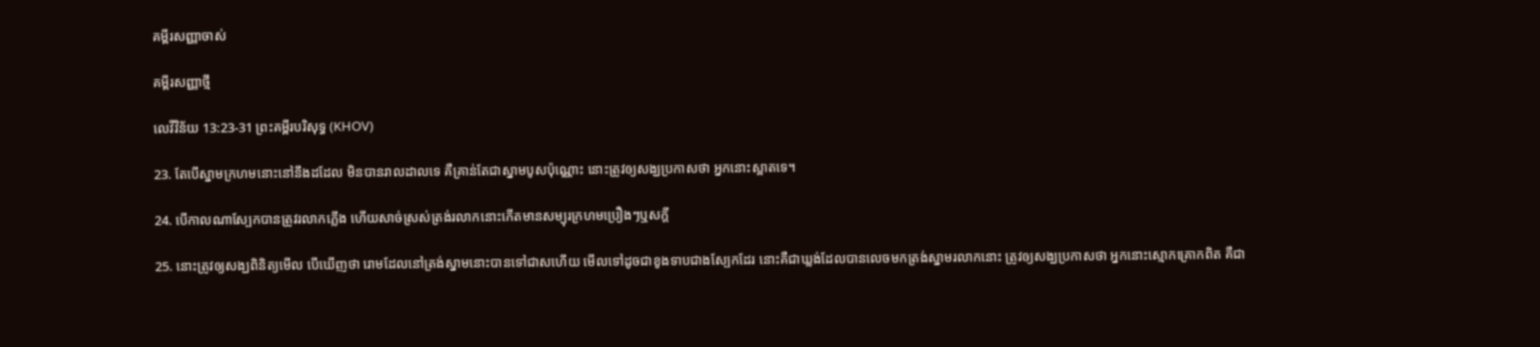គម្ពីរសញ្ញាចាស់

គម្ពីរសញ្ញាថ្មី

លេវីវិន័យ 13:23-31 ព្រះគម្ពីរបរិសុទ្ធ (KHOV)

23. តែបើស្នាមក្រហមនោះនៅនឹងដដែល មិនបានរាល‌ដាលទេ គឺគ្រាន់តែជាស្នាមបូសប៉ុណ្ណោះ នោះត្រូវឲ្យសង្ឃប្រកាសថា អ្នកនោះស្អាតទេ។

24. បើកាលណាស្បែកបានត្រូវរលាកភ្លើង ហើយសាច់ស្រស់ត្រង់រលាកនោះកើតមានសម្បុរក្រហមប្រឿងៗឬសក្តី

25. នោះត្រូវឲ្យសង្ឃពិនិត្យមើល បើឃើញថា រោមដែលនៅត្រង់ស្នាមនោះបានទៅជាសហើយ មើលទៅដូចជាខូងទាបជាងស្បែកដែរ នោះគឺជាឃ្លង់ដែលបានលេចមកត្រង់ស្នាមរលាកនោះ ត្រូវឲ្យសង្ឃប្រកាសថា អ្នកនោះស្មោក‌គ្រោកពិត គឺជា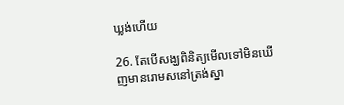ឃ្លង់ហើយ

26. តែបើសង្ឃពិនិត្យមើលទៅមិនឃើញមានរោមសនៅត្រង់ស្នា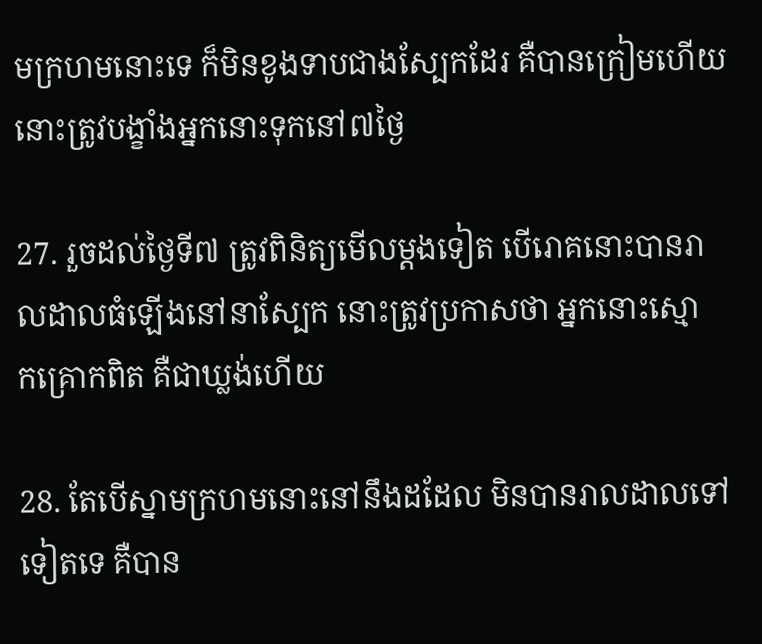មក្រហមនោះទេ ក៏មិនខូងទាបជាងស្បែកដែរ គឺបានក្រៀមហើយ នោះត្រូវបង្ខាំងអ្នកនោះទុកនៅ៧ថ្ងៃ

27. រួចដល់ថ្ងៃទី៧ ត្រូវពិនិត្យមើលម្តងទៀត បើរោគនោះបានរាល‌ដាលធំឡើងនៅនាស្បែក នោះត្រូវប្រកាសថា អ្នកនោះស្មោក‌គ្រោកពិត គឺជាឃ្លង់ហើយ

28. តែបើស្នាមក្រហមនោះនៅនឹងដដែល មិនបានរាល‌ដាលទៅទៀតទេ គឺបាន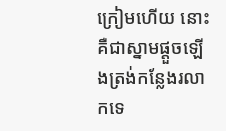ក្រៀមហើយ នោះគឺជាស្នាមផ្តួចឡើងត្រង់កន្លែងរលាកទេ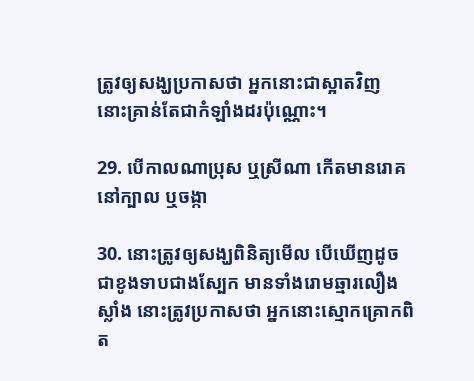ត្រូវឲ្យសង្ឃប្រកាសថា អ្នកនោះជាស្អាតវិញ នោះគ្រាន់តែជាកំឡាំងដរប៉ុណ្ណោះ។

29. បើកាលណាប្រុស ឬស្រីណា កើតមានរោគនៅក្បាល ឬចង្កា

30. នោះត្រូវឲ្យសង្ឃពិនិត្យមើល បើឃើញដូចជាខូងទាបជាងស្បែក មានទាំងរោមឆ្មារលឿងស្លាំង នោះត្រូវប្រកាសថា អ្នកនោះស្មោក‌គ្រោកពិត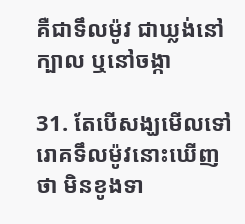គឺជាទឹលម៉ូវ ជាឃ្លង់នៅក្បាល ឬនៅចង្កា

31. តែបើសង្ឃមើលទៅរោគទឹលម៉ូវនោះឃើញថា មិនខូងទា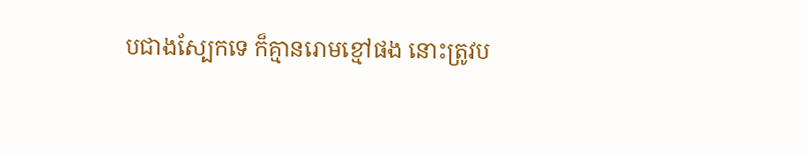បជាងស្បែកទេ ក៏គ្មានរោមខ្មៅផង នោះត្រូវប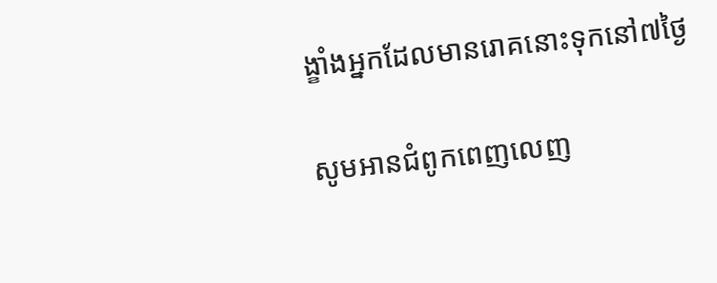ង្ខាំងអ្នកដែលមានរោគនោះទុកនៅ៧ថ្ងៃ

សូមអានជំពូកពេញលេញ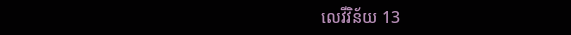លេវីវិន័យ 13